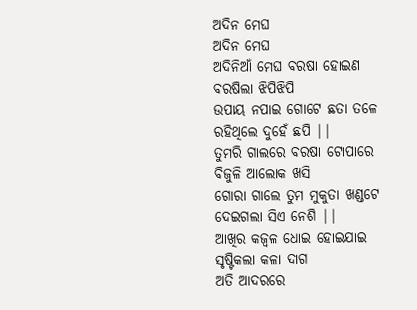ଅଦିନ ମେଘ
ଅଦିନ ମେଘ
ଅଦିନିଆଁ ମେଘ ବରଷା ହୋଇଣ
ବରଷିଲା ଝିପିଝିପି
ଉପାୟ ନପାଇ ଗୋଟେ ଛତା ତଳେ
ରହିଥିଲେ ଦୁହେଁ ଛପି ||
ତୁମରି ଗାଲରେ ବରଷା ଟୋପାରେ
ବିଜୁଳି ଆଲୋକ ଖସି
ଗୋରା ଗାଲେ ତୁମ ମୁକୁତା ଖଣ୍ଡଟେ
ଦେଇଗଲା ସିଏ ନେଶି ||
ଆଖିର କଜ୍ବଳ ଧୋଇ ହୋଇଯାଇ
ସୃଷ୍ଟିକଲା କଳା ଦାଗ
ଅତି ଆଦରରେ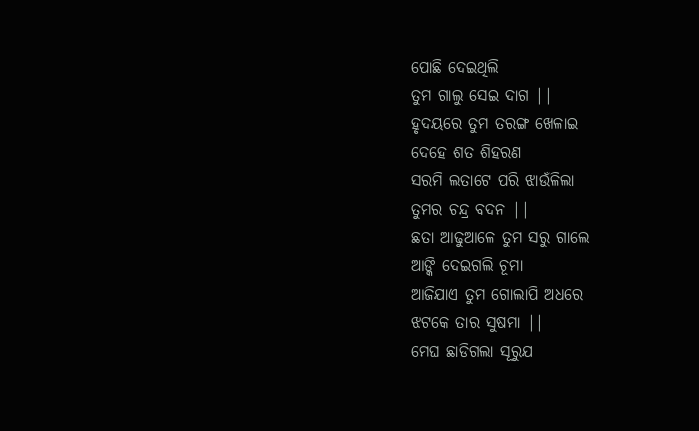ପୋଛି ଦେଇଥିଲି
ତୁମ ଗାଲୁ ସେଇ ଦାଗ ||
ହୃଦୟରେ ତୁମ ତରଙ୍ଗ ଖେଳାଇ
ଦେହେ ଶତ ଶିହରଣ
ସରମି ଲତାଟେ ପରି ଝାଉଁଳିଲା
ତୁମର ଚନ୍ଦ୍ର ବଦନ ||
ଛତା ଆଢୁଆଳେ ତୁମ ସରୁ ଗାଲେ
ଆଙ୍କି ଦେଇଗଲି ଚୂମା
ଆଜିଯାଏ ତୁମ ଗୋଲାପି ଅଧରେ
ଝଟକେ ତାର ସୁଷମା ||
ମେଘ ଛାଡିଗଲା ସୂରୁଯ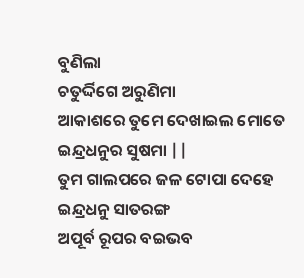ବୁଣିଲା
ଚତୁର୍ଦ୍ଦିଗେ ଅରୁଣିମା
ଆକାଶରେ ତୁମେ ଦେଖାଇଲ ମୋତେ
ଇନ୍ଦ୍ରଧନୁର ସୁଷମା ||
ତୁମ ଗାଲପରେ ଜଳ ଟୋପା ଦେହେ
ଇନ୍ଦ୍ରଧନୁ ସାତରଙ୍ଗ
ଅପୂର୍ବ ରୂପର ବଇଭବ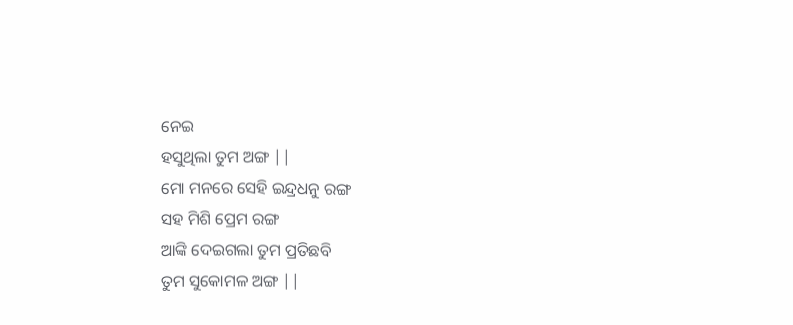ନେଇ
ହସୁଥିଲା ତୁମ ଅଙ୍ଗ ||
ମୋ ମନରେ ସେହି ଇନ୍ଦ୍ରଧନୁ ରଙ୍ଗ
ସହ ମିଶି ପ୍ରେମ ରଙ୍ଗ
ଆଙ୍କି ଦେଇଗଲା ତୁମ ପ୍ରତିଛବି
ତୁମ ସୁକୋମଳ ଅଙ୍ଗ ||